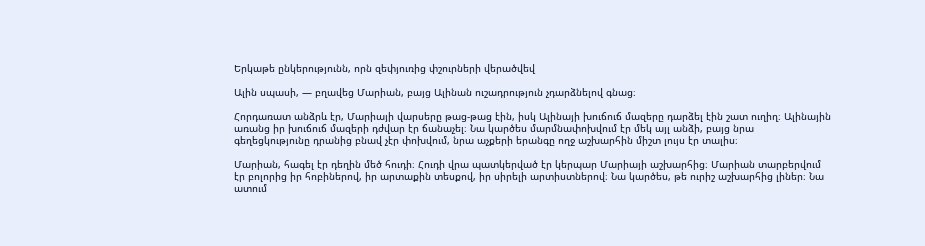Երկաթե ընկերությունն, որն զեփյուռից փշուրների վերածվեվ

Ալին սպասի, — բղավեց Մարիան, բայց Ալինան ուշադրություն չդարձնելով գնաց։

Հորդառատ անձրև էր, Մարիայի վարսերը թաց-թաց էին, իսկ Ալինայի խուճուճ մազերը դարձել էին շատ ուղիղ։ Ալինային առանց իր խուճուճ մազերի դժվար էր ճանաչել։ Նա կարծես մարմնափոխվում էր մեկ այլ անձի, բայց նրա գեղեցկությունը դրանից բնավ չէր փոխվում, նրա աչքերի երանգը ողջ աշխարհին միշտ լույս էր տալիս։

Մարիան, հագել էր դեղին մեծ հուդի։ Հուդի վրա պատկերված էր կերպար Մարիայի աշխարհից։ Մարիան տարբերվում էր բոլորից իր հոբիներով, իր արտաքին տեսքով, իր սիրելի արտիստներով։ Նա կարծես, թե ուրիշ աշխարհից լիներ։ Նա ատում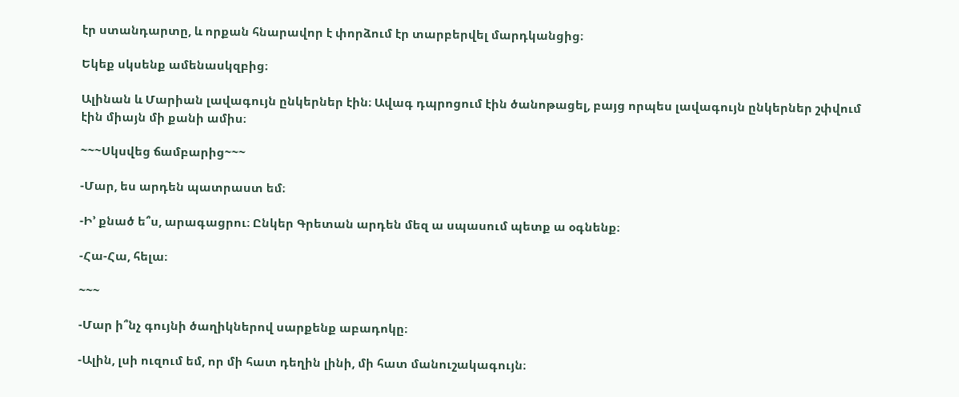էր ստանդարտը, և որքան հնարավոր է փորձում էր տարբերվել մարդկանցից։

Եկեք սկսենք ամենասկզբից։

Ալինան և Մարիան լավագույն ընկերներ էին։ Ավագ դպրոցում էին ծանոթացել, բայց որպես լավագույն ընկերներ շփվում էին միայն մի քանի ամիս։

~~~Սկսվեց ճամբարից~~~

-Մար, ես արդեն պատրաստ եմ։

-Ի’ քնած ե՞ս, արագացրու։ Ընկեր Գրետան արդեն մեզ ա սպասում պետք ա օգնենք։

-Հա-Հա, հելա։

~~~

-Մար ի՞նչ գույնի ծաղիկներով սարքենք աբադոկը։

-Ալին, լսի ուզում եմ, որ մի հատ դեղին լինի, մի հատ մանուշակագույն։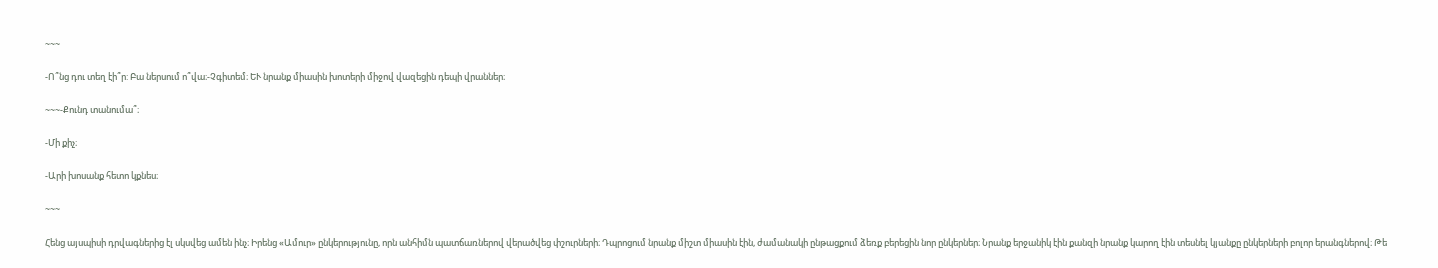~~~

-Ո՞նց դու տեղ էի՞ր: Բա ներսում ո՞վա։-Չգիտեմ։ ԵՒ նրանք միասին խոտերի միջով վազեցին դեպի վրաններ։

~~~-Քունդ տանումա՞։

-Մի քիչ։

-Արի խոսանք հետո կքնես։

~~~

Հենց այսպիսի դրվագներից էլ սկսվեց ամեն ինչ։ Իրենց «Ամուր» ընկերությունը, որն անհիմն պատճառներով վերածվեց փշուրների։ Դպրոցում նրանք միշտ միասին էին, ժամանակի ընթացքում ձեռք բերեցին նոր ընկերներ։ Նրանք երջանիկ էին քանզի նրանք կարող էին տեսնել կյանքը ընկերների բոլոր երանգներով։ Թե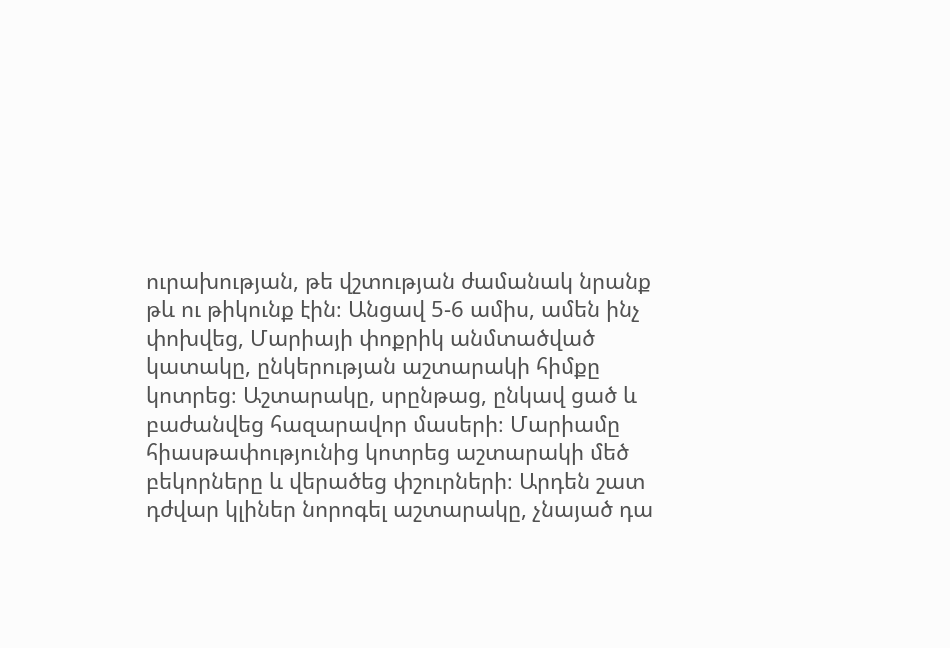ուրախության, թե վշտության ժամանակ նրանք թև ու թիկունք էին։ Անցավ 5-6 ամիս, ամեն ինչ փոխվեց, Մարիայի փոքրիկ անմտածված կատակը, ընկերության աշտարակի հիմքը կոտրեց։ Աշտարակը, սրընթաց, ընկավ ցած և բաժանվեց հազարավոր մասերի։ Մարիամը հիասթափությունից կոտրեց աշտարակի մեծ բեկորները և վերածեց փշուրների։ Արդեն շատ դժվար կլիներ նորոգել աշտարակը, չնայած դա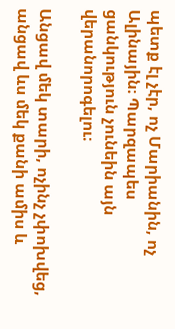պետք էլ չէր, ոչ Մարիանին, ոչ Ալինային։ Պարզապես ցանկություն չունեին այն վերանորոգելու։

Անցավ մեկ տարի, ոչինչ չփոխվեց, անցավ ևս մեկ քանի ամիս և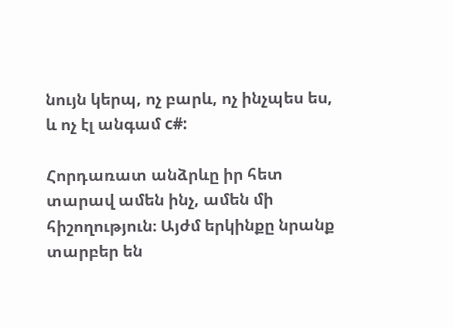նույն կերպ, ոչ բարև, ոչ ինչպես ես, և ոչ էլ անգամ c#:

Հորդառատ անձրևը իր հետ տարավ ամեն ինչ, ամեն մի հիշողություն։ Այժմ երկինքը նրանք տարբեր են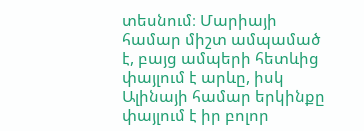տեսնում։ Մարիայի համար միշտ ամպամած է, բայց ամպերի հետևից փայլում է արևը, իսկ Ալինայի համար երկինքը փայլում է իր բոլոր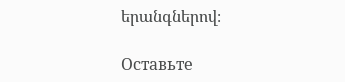երանգներով։

Оставьте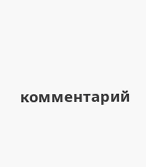комментарий